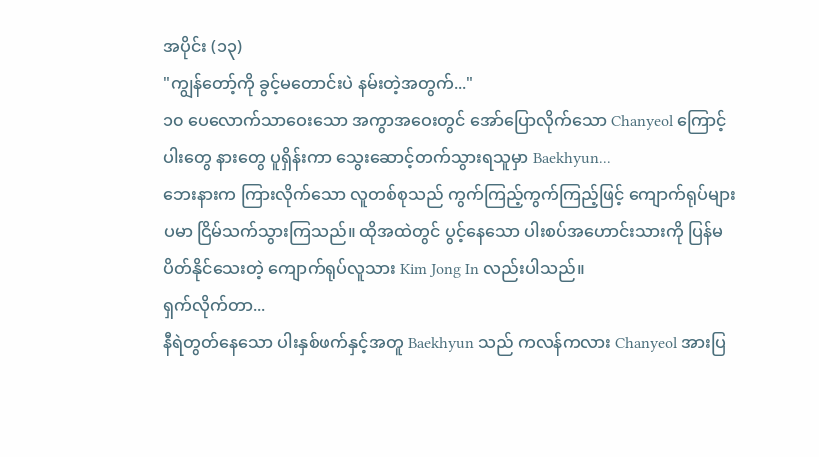အပိုင်း (၁၃)
"ကျွန်တော့်ကို ခွင့်မတောင်းပဲ နမ်းတဲ့အတွက်..."
၁၀ ပေလောက်သာဝေးသော အကွာအဝေးတွင် အော်ပြောလိုက်သော Chanyeol ကြောင့်ပါးတွေ နားတွေ ပူရှိန်းကာ သွေးဆောင့်တက်သွားရသူမှာ Baekhyun...
ဘေးနားက ကြားလိုက်သော လူတစ်စုသည် ကွက်ကြည့်ကွက်ကြည့်ဖြင့် ကျောက်ရုပ်များပမာ ငြိမ်သက်သွားကြသည်။ ထိုအထဲတွင် ပွင့်နေသော ပါးစပ်အဟောင်းသားကို ပြန်မပိတ်နိုင်သေးတဲ့ ကျောက်ရုပ်လူသား Kim Jong In လည်းပါသည်။
ရှက်လိုက်တာ...
နီရဲတွတ်နေသော ပါးနှစ်ဖက်နှင့်အတူ Baekhyun သည် ကလန်ကလား Chanyeol အားပြ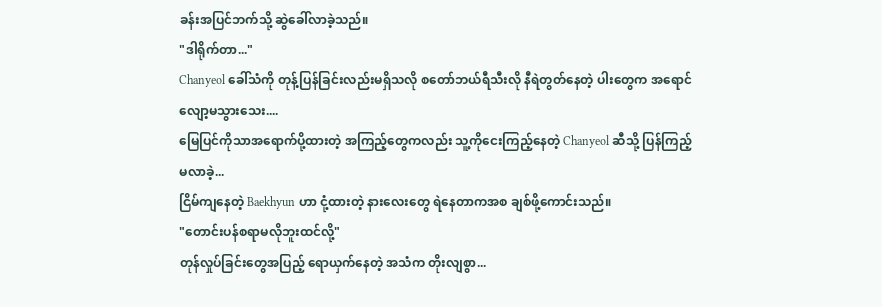ခန်းအပြင်ဘက်သို့ ဆွဲခေါ်လာခဲ့သည်။
"ဒါရိုက်တာ..."
Chanyeol ခေါ်သံကို တုန့်ပြန်ခြင်းလည်းမရှိသလို စတော်ဘယ်ရီသီးလို နီရဲတွတ်နေတဲ့ ပါးတွေက အရောင်လျော့မသွားသေး....
မြေပြင်ကိုသာအရောက်ပို့ထားတဲ့ အကြည့်တွေကလည်း သူ့ကိုငေးကြည့်နေတဲ့ Chanyeol ဆီသို့ ပြန်ကြည့်မလာခဲ့...
ငြိမ်ကျနေတဲ့ Baekhyun ဟာ ငုံ့ထားတဲ့ နားလေးတွေ ရဲနေတာကအစ ချစ်ဖို့ကောင်းသည်။
"တောင်းပန်စရာမလိုဘူးထင်လို့"
တုန်လှုပ်ခြင်းတွေအပြည့် ရောယှက်နေတဲ့ အသံက တိုးလျစွာ...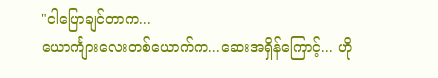"ငါပြောချင်တာက...
ယောင်္ကျားလေးတစ်ယောက်က...ဆေးအရှိန်ကြောင့်... ဟို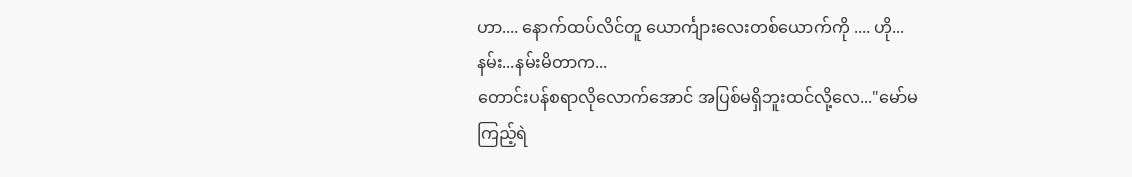ဟာ.... နောက်ထပ်လိင်တူ ယောင်္ကျားလေးတစ်ယောက်ကို .... ဟို...နမ်း...နမ်းမိတာက...
တောင်းပန်စရာလိုလောက်အောင် အပြစ်မရှိဘူးထင်လို့လေ..."မော်မကြည့်ရဲ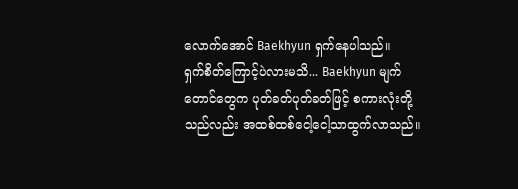လောက်အောင် Baekhyun ရှက်နေပါသည်။
ရှက်စိတ်ကြောင့်ပဲလားမသိ... Baekhyun မျက်တောင်တွေက ပုတ်ခတ်ပုတ်ခတ်ဖြင့် စကားလုံးတို့သည်လည်း အထစ်ထစ်ငေါ့ငေါ့သာထွက်လာသည်။